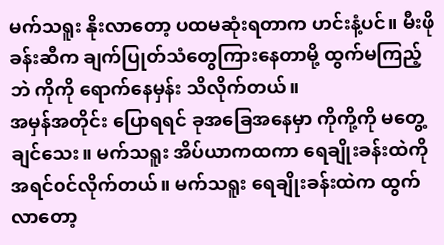မက်သရူး နိုးလာတော့ ပထမဆုံးရတာက ဟင်းနံ့ပင်။ မီးဖိုခန်းဆီက ချက်ပြုတ်သံတွေကြားနေတာမို့ ထွက်မကြည့်ဘဲ ကိုကို ရောက်နေမှန်း သိလိုက်တယ်။
အမှန်အတိုင်း ပြောရရင် ခုအခြေအနေမှာ ကိုကို့ကို မတွေ့ချင်သေး။ မက်သရူး အိပ်ယာကထကာ ရေချိုးခန်းထဲကို အရင်၀င်လိုက်တယ်။ မက်သရူး ရေချိုးခန်းထဲက ထွက်လာတော့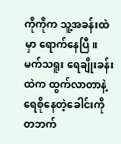ကိုကိုက သူ့အခန်းထဲမှာ ရောက်နေပြီ။
မက်သရူး ရေချိုးခန်းထဲက ထွက်လာတာနဲ့ ရေစိုနေတဲ့ခေါင်းကို တဘက်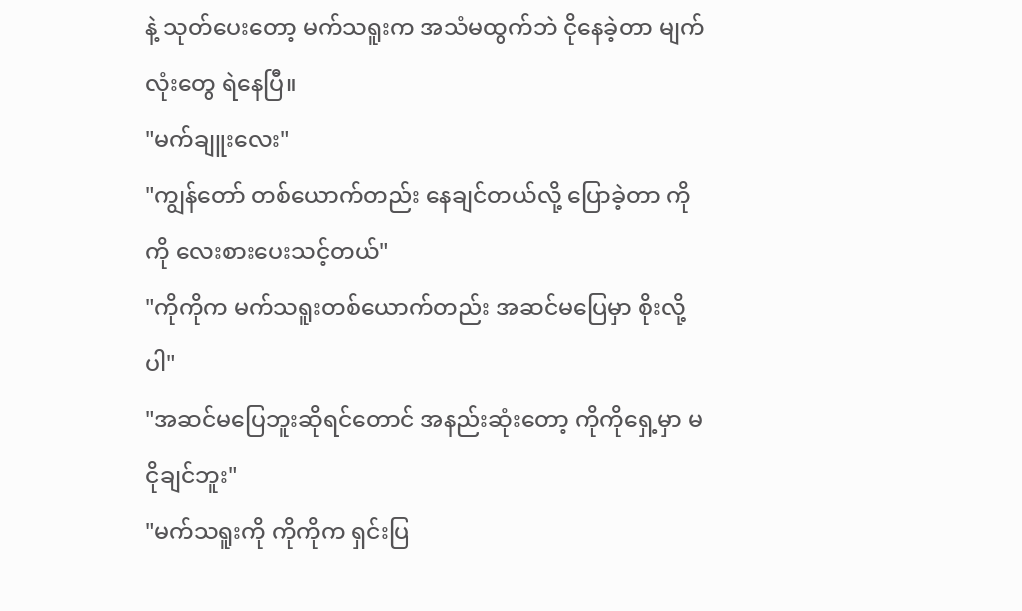နဲ့ သုတ်ပေးတော့ မက်သရူးက အသံမထွက်ဘဲ ငိုနေခဲ့တာ မျက်လုံးတွေ ရဲနေပြီ။
"မက်ချူးလေး"
"ကျွန်တော် တစ်ယောက်တည်း နေချင်တယ်လို့ ပြောခဲ့တာ ကိုကို လေးစားပေးသင့်တယ်"
"ကိုကိုက မက်သရူးတစ်ယောက်တည်း အဆင်မပြေမှာ စိုးလို့ပါ"
"အဆင်မပြေဘူးဆိုရင်တောင် အနည်းဆုံးတော့ ကိုကိုရှေ့မှာ မငိုချင်ဘူး"
"မက်သရူးကို ကိုကိုက ရှင်းပြ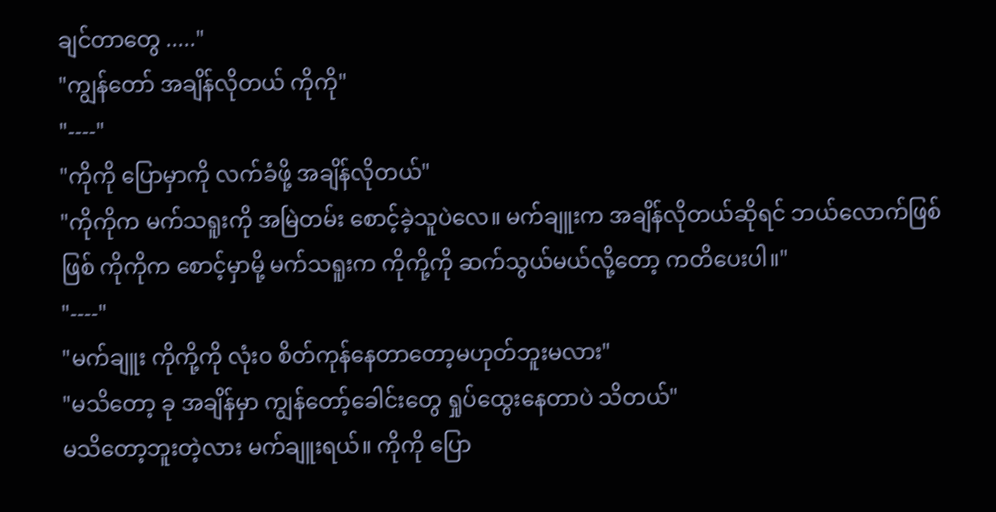ချင်တာတွေ ....."
"ကျွန်တော် အချိန်လိုတယ် ကိုကို"
"----"
"ကိုကို ပြောမှာကို လက်ခံဖို့ အချိန်လိုတယ်"
"ကိုကိုက မက်သရူးကို အမြဲတမ်း စောင့်ခဲ့သူပဲလေ။ မက်ချူးက အချိန်လိုတယ်ဆိုရင် ဘယ်လောက်ဖြစ်ဖြစ် ကိုကိုက စောင့်မှာမို့ မက်သရူးက ကိုကို့ကို ဆက်သွယ်မယ်လို့တော့ ကတိပေးပါ။"
"----"
"မက်ချူး ကိုကို့ကို လုံး၀ စိတ်ကုန်နေတာတော့မဟုတ်ဘူးမလား"
"မသိတော့ ခု အချိန်မှာ ကျွန်တော့်ခေါင်းတွေ ရှုပ်ထွေးနေတာပဲ သိတယ်"
မသိတော့ဘူးတဲ့လား မက်ချူးရယ်။ ကိုကို ပြော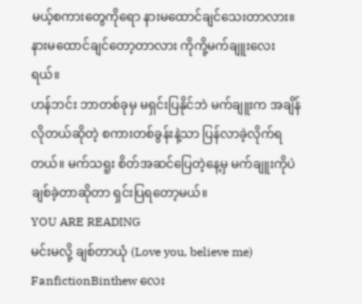မယ့်စကားတွေကိုရော နားမထောင်ချင်သေးတာလား။ နားမထောင်ချင်တော့တာလား ကိုကို့မက်ချူးလေးရယ်။
ဟန်ဘင်း ဘာတစ်ခုမှ မရှင်းပြနိုင်ဘဲ မက်ချူးက အချိန်လိုတယ်ဆိုတဲ့ စကားတစ်ခွန်းနဲ့သာ ပြန်လာခဲ့လိုက်ရတယ်။ မက်သရူး စိတ်အဆင်ပြေတဲ့နေ့မှ မက်ချူးကိုပဲ ချစ်ခဲ့တာဆိုတာ ရှင်းပြရတော့မယ်။
YOU ARE READING
မင်းမလို့ ချစ်တာယုံ (Love you, believe me)
FanfictionBinthew လေး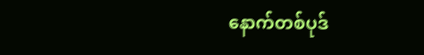နောက်တစ်ပုဒ်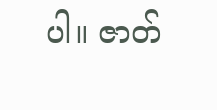ပါ။ ဇာတ်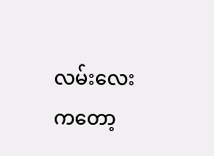လမ်းလေးကတော့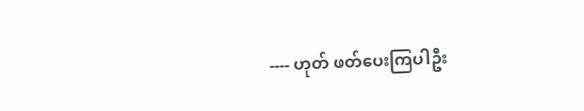---- ဟုတ် ဖတ်ပေးကြပါဦး